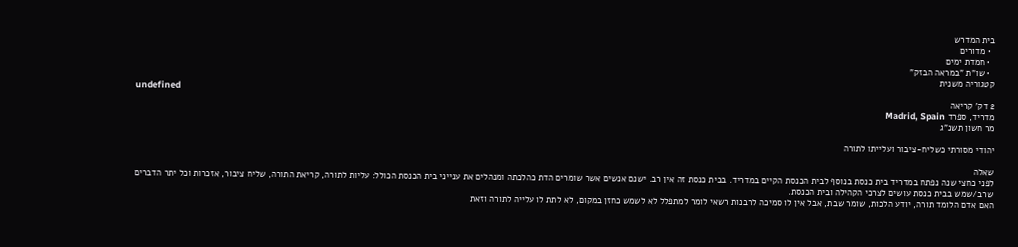בית המדרש
  • מדורים
  • חמדת ימים
  • שו"ת "במראה הבזק"
קטגוריה משנית
undefined
2 דק' קריאה
מדריד, ספרד Madrid, Spain
מר חשון תשנ"ג

יהודי מסורתי כשליח-ציבור ועלייתו לתורה

שאלה
לפני כחצי שנה נפתח במדריד בית כנסת בנוסף לבית הכנסת הקיים במדריד. בבית כנסת זה אין רב. ישנם אנשים אשר שומרים הדת כהלכתה ומנהלים את ענייני בית הכנסת הכולל: עליות לתורה, קריאת התורה, שליח ציבור, אזכרות וכל יתר הדברים שרב/שמש בבית כנסת עושים לצרכי הקהילה ובית הכנסת.
האם אדם הלומד תורה, יודע הלכות, שומר שבת, אבל אין לו סמיכה לרבנות רשאי לומר למתפלל לא לשמש כחזן במקום, לא לתת לו עלייה לתורה וזאת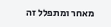מאחר ומתפלל זה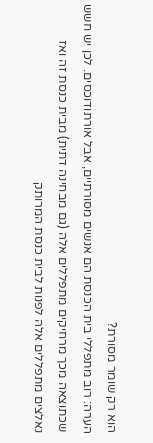הוא רק שומר מסורת?
הערה: רוב מתפללי בית הכנסת הם אנשים מסורתיים, אבל אורתודוכסים. לכן יש חשש שכתוצאה מכך מרחיקים מתפללים אלה (גם מבחינה דתית) מבית כנסת זה ואז נאלצים מתפללים אלה לפנות לבית כנסת המרותק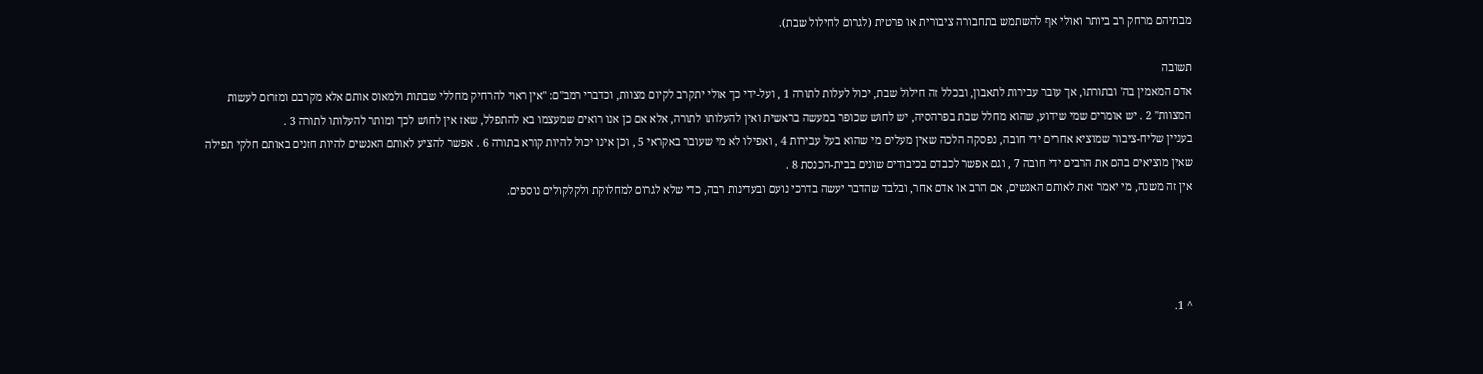מבתיהם מרחק רב ביותר ואולי אף להשתמש בתחבורה ציבורית או פרטית (לגרום לחילול שבת).

תשובה
אדם המאמין בה' ובתורתו, אך עובר עבירות לתאבון, ובכלל זה חילול שבת, יכול לעלות לתורה 1 , ועל-ידי כך אולי יתקרב לקיום מצוות, וכדברי רמב"ם: "אין ראוי להרחיק מחללי שבתות ולמאוס אותם אלא מקרבם ומזרזם לעשות המצוות" 2 . יש אומרים שמי שידוע, שהוא מחלל שבת בפרהסיה, יש לחוש שכופר במעשה בראשית ואין להעלותו לתורה, אלא אם כן אנו רואים שמעצמו בא להתפלל, שאז אין לחוש לכך ומותר להעלותו לתורה 3 .
בעניין שליח-ציבור שמוציא אחרים ידי חובה, נפסקה הלכה שאין מעלים מי שהוא בעל עבירות 4 , ואפילו לא מי שעובר באקראי 5 , וכן אינו יכול להיות קורא בתורה 6 . אפשר להציע לאותם האנשים להיות חזנים באותם חלקי תפילה שאין מוציאים בהם את הרבים ידי חובה 7 , וגם אפשר לכבדם בכיבודים שונים בבית-הכנסת 8 .
אין זה משנה, מי יאמר זאת לאותם האנשים, אם הרב או אדם אחר, ובלבד שהדבר יעשה בדרכי נועם ובעדינות רבה, כדי שלא לגרום למחלוקת ולקלקולים נוספים.




^ 1.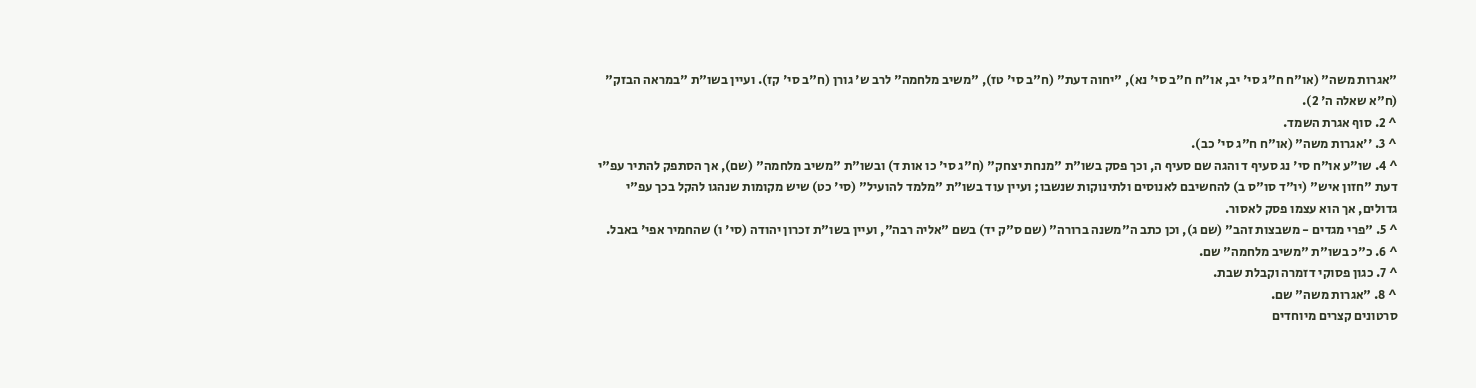"אגרות משה" (או"ח ח"ג סי' יב, או"ח ח"ב סי' נא), "יחוה דעת" (ח"ב סי' טז), "משיב מלחמה" לרב ש' גורן (ח"ב סי' קז). ועיין בשו"ת "במראה הבזק" (ח"א שאלה ה' 2).
^ 2. סוף אגרת השמד.
^ 3. ''אגרות משה" (או"ח ח"ג סי' כב).
^ 4. שו"ע או"ח סי' נג סעיף ד והגה שם סעיף ה, וכך פסק בשו"ת "מנחת יצחק" (ח"ג סי' כו אות ד) ובשו"ת "משיב מלחמה" (שם), אך הסתפק להתיר עפ"י דעת "חזון איש" (יו"ד סו"ס ב) להחשיבם לאנוסים ולתינוקות שנשבו; ועיין עוד בשו"ת "מלמד להועיל" (סי' כט) שיש מקומות שנהגו להקל בכך עפ"י גדולים, אך הוא עצמו פסק לאסור.
^ 5. "פרי מגדים - משבצות זהב" (שם ג), וכן כתב ה"משנה ברורה" (שם ס"ק יד) בשם "אליה רבה", ועיין בשו"ת זכרון יהודה (סי' ו) שהחמיר אפי' באבל.
^ 6. כ"כ בשו"ת "משיב מלחמה" שם.
^ 7. כגון פסוקי דזמרה וקבלת שבת.
^ 8. "אגרות משה" שם.
סרטונים קצרים מיוחדים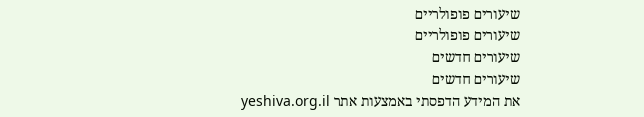שיעורים פופולריים
שיעורים פופולריים
שיעורים חדשים
שיעורים חדשים
את המידע הדפסתי באמצעות אתר yeshiva.org.il